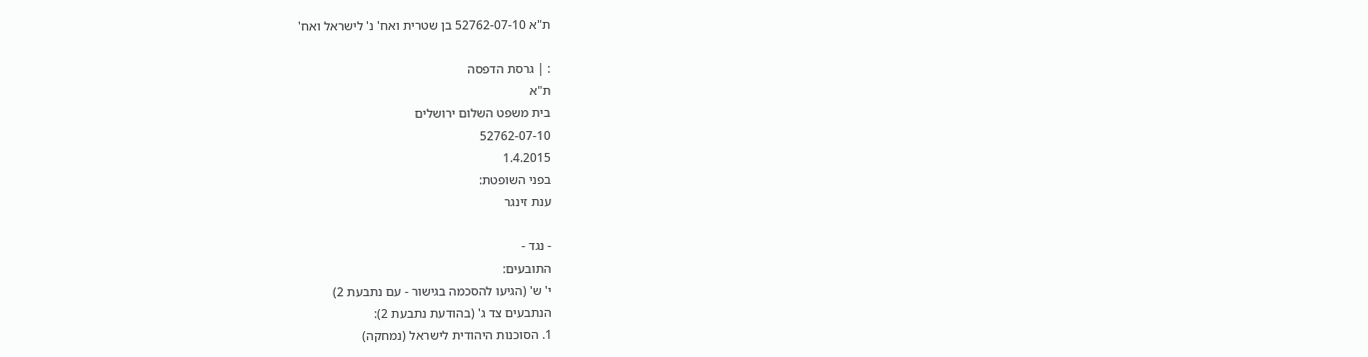ת"א 52762-07-10 בן שטרית ואח' נ' לישראל ואח'

: | גרסת הדפסה
ת"א
בית משפט השלום ירושלים
52762-07-10
1.4.2015
בפני השופטת:
ענת זינגר

- נגד -
התובעים:
י' ש' (הגיעו להסכמה בגישור - עם נתבעת 2)
הנתבעים צד ג' (בהודעת נתבעת 2):
1. הסוכנות היהודית לישראל (נמחקה)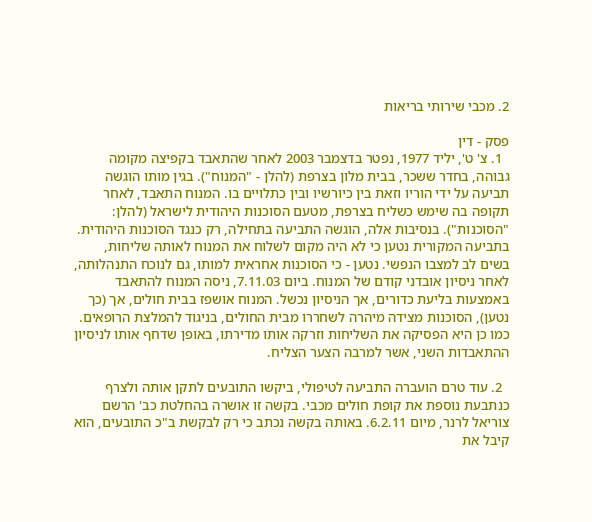2. מכבי שירותי בריאות

פסק - דין
  1. צ' ט', יליד 1977, נפטר בדצמבר 2003 לאחר שהתאבד בקפיצה מקומה גבוהה, בחדר ששכר, בבית מלון בצרפת (להלן - "המנוח"). בגין מותו הוגשה תביעה על ידי הוריו וזאת בין כיורשיו ובין כתלויים בו. המנוח התאבד, לאחר תקופה בה שימש כשליח בצרפת, מטעם הסוכנות היהודית לישראל (להלן: "הסוכנות"). בנסיבות אלה, הוגשה התביעה בתחילה, רק כנגד הסוכנות היהודית. בתביעה המקורית נטען כי לא היה מקום לשלוח את המנוח לאותה שליחות, בשים לב למצבו הנפשי. נטען - כי הסוכנות אחראית למותו, גם לנוכח התנהלותה, לאחר ניסיון אובדני קודם של המנוח. ביום 7.11.03, ניסה המנוח להתאבד באמצעות בליעת כדורים, אך הניסיון נכשל. המנוח אושפז בבית חולים, אך (כך נטען), הסוכנות מצידה מיהרה לשחררו מבית החולים, בניגוד להמלצת הרופאים. כמו כן היא הפסיקה את השליחות וזרקה אותו מדירתו, באופן שדחף אותו לניסיון ההתאבדות השני, אשר למרבה הצער הצליח.

  2. עוד טרם הועברה התביעה לטיפולי, ביקשו התובעים לתקן אותה ולצרף כנתבעת נוספת את קופת חולים מכבי. בקשה זו אושרה בהחלטת כב' הרשם צוריאל לרנר, מיום 6.2.11. באותה בקשה נכתב כי רק לבקשת ב"כ התובעים, הוא קיבל את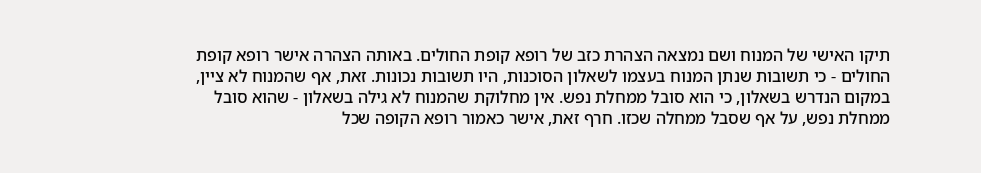תיקו האישי של המנוח ושם נמצאה הצהרת כזב של רופא קופת החולים. באותה הצהרה אישר רופא קופת החולים - כי תשובות שנתן המנוח בעצמו לשאלון הסוכנות, היו תשובות נכונות. זאת, אף שהמנוח לא ציין, במקום הנדרש בשאלון, כי הוא סובל ממחלת נפש. אין מחלוקת שהמנוח לא גילה בשאלון - שהוא סובל ממחלת נפש, על אף שסבל ממחלה שכזו. חרף זאת, אישר כאמור רופא הקופה שכל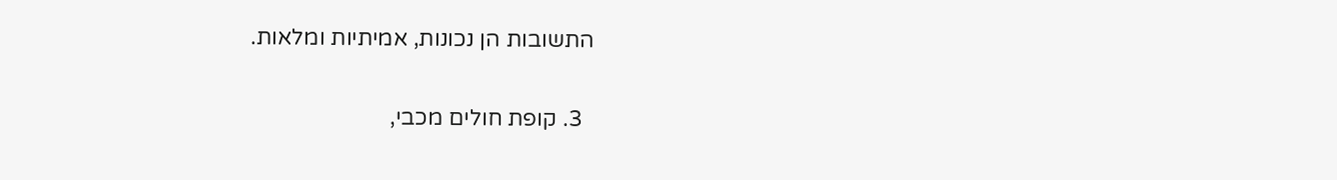התשובות הן נכונות, אמיתיות ומלאות.

  3. קופת חולים מכבי,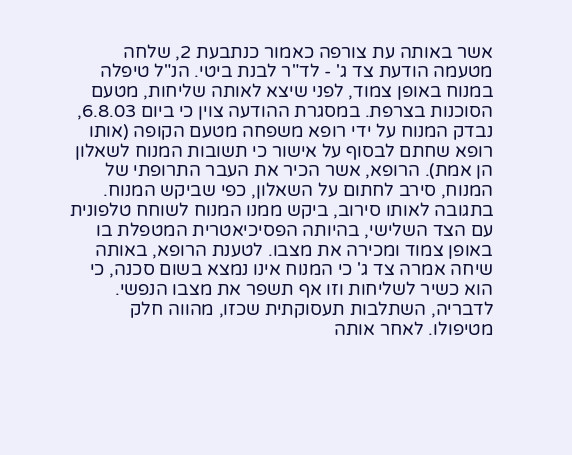אשר באותה עת צורפה כאמור כנתבעת 2, שלחה מטעמה הודעת צד ג' - לד"ר לבנת ביטי. הנ"ל טיפלה במנוח באופן צמוד, לפני שיצא לאותה שליחות, מטעם הסוכנות בצרפת. במסגרת ההודעה צוין כי ביום 6.8.03, נבדק המנוח על ידי רופא משפחה מטעם הקופה (אותו רופא שחתם לבסוף על אישור כי תשובות המנוח לשאלון הן אמת). הרופא, אשר הכיר את העבר התרופתי של המנוח, סירב לחתום על השאלון, כפי שביקש המנוח. בתגובה לאותו סירוב, ביקש ממנו המנוח לשוחח טלפונית עם הצד השלישי, בהיותה הפסיכיאטרית המטפלת בו באופן צמוד ומכירה את מצבו. לטענת הרופא, באותה שיחה אמרה צד ג' כי המנוח אינו נמצא בשום סכנה, כי הוא כשיר לשליחות וזו אף תשפר את מצבו הנפשי. לדבריה, השתלבות תעסוקתית שכזו, מהווה חלק מטיפולו. לאחר אותה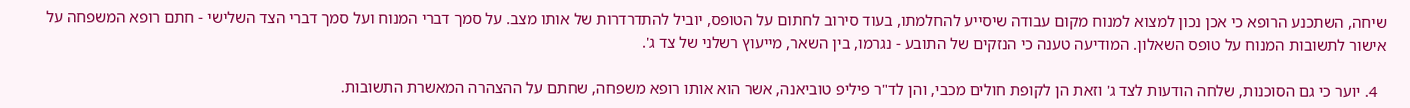שיחה, השתכנע הרופא כי אכן נכון למצוא למנוח מקום עבודה שיסייע להחלמתו, בעוד סירוב לחתום על הטופס, יוביל להתדרדרות של אותו מצב. על סמך דברי המנוח ועל סמך דברי הצד השלישי - חתם רופא המשפחה על אישור לתשובות המנוח על טופס השאלון. המודיעה טענה כי הנזקים של התובע - נגרמו, בין השאר, מייעוץ רשלני של צד ג'.

  4. יוער כי גם הסוכנות, שלחה הודעות לצד ג' וזאת הן לקופת חולים מכבי, והן לד"ר פיליפ טוביאנה, אשר הוא אותו רופא משפחה, שחתם על ההצהרה המאשרת התשובות.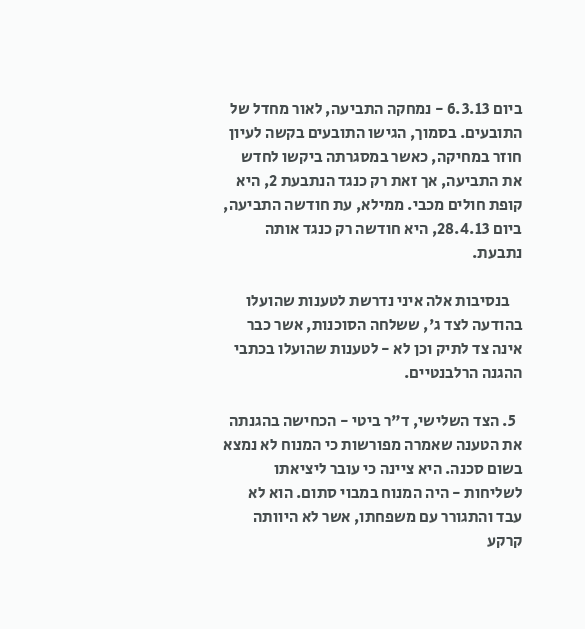ביום 6.3.13 - נמחקה התביעה, לאור מחדל של התובעים. בסמוך, הגישו התובעים בקשה לעיון חוזר במחיקה, כאשר במסגרתה ביקשו לחדש את התביעה, אך זאת רק כנגד הנתבעת 2, היא קופת חולים מכבי. ממילא, עת חודשה התביעה, ביום 28.4.13, היא חודשה רק כנגד אותה נתבעת.

    בנסיבות אלה איני נדרשת לטענות שהועלו בהודעה לצד ג', ששלחה הסוכנות, אשר כבר אינה צד לתיק וכן לא - לטענות שהועלו בכתבי ההגנה הרלבנטיים.

  5. הצד השלישי, ד"ר ביטי - הכחישה בהגנתה את הטענה שאמרה מפורשות כי המנוח לא נמצא בשום סכנה. היא ציינה כי עובר ליציאתו לשליחות - היה המנוח במבוי סתום. הוא לא עבד והתגורר עם משפחתו, אשר לא היוותה קרקע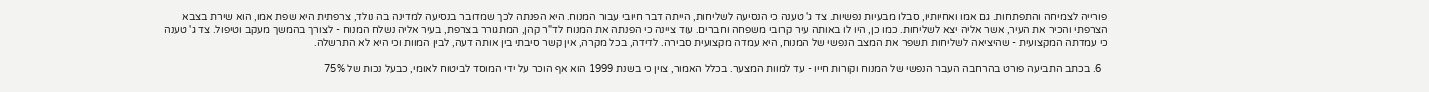פורייה לצמיחה והתפתחות. גם אמו ואחיותיו, סבלו מבעיות נפשיות. צד ג' טענה כי הנסיעה לשליחות, הייתה דבר חיובי עבור המנוח. היא הפנתה לכך שמדובר בנסיעה למדינה בה נולד, צרפתית היא שפת אמו, הוא שירת בצבא הצרפתי והכיר את העיר, אשר אליה יצא לשליחות. כמו כן, היו לו באותה עיר קרובי משפחה וחברים. עוד ציינה כי הפנתה את המנוח לד"ר קהן, המתגורר בצרפת, בעיר אליה נשלח המנוח - לצורך בהמשך מעקב וטיפול. צד ג' טענה כי עמדתה המקצועית - שהיציאה לשליחות תשפר את המצב הנפשי של המנוח, היא עמדה מקצועית סבירה. לדידה, בכל מקרה, אין קשר סיבתי בין אותה דעה, לבין המוות וכי היא לא התרשלה.

  6. בכתב התביעה פורט בהרחבה העבר הנפשי של המנוח וקורות חייו - עד למוות המצער. בכלל האמור, צוין כי בשנת 1999 הוא אף הוכר על ידי המוסד לביטוח לאומי, כבעל נכות של 75%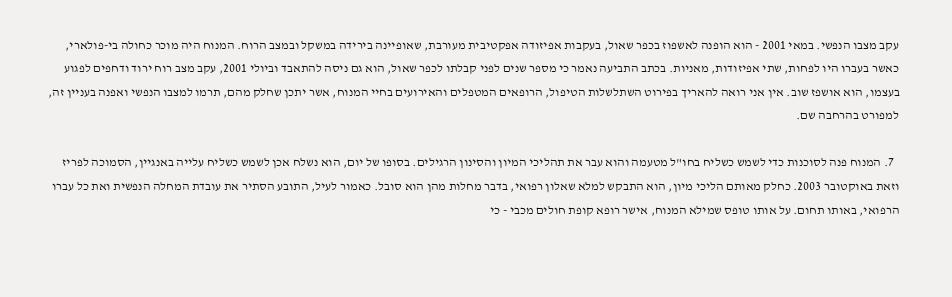עקב מצבו הנפשי. במאי 2001 - הוא הופנה לאשפוז בכפר שאול, בעקבות אפיזודה אפקטיבית מעורבת, שאופיינה בירידה במשקל ובמצב הרוח. המנוח היה מוכר כחולה בי-פולארי, כאשר בעברו היו לפחות, שתי אפיזודות, מאניות. בכתב התביעה נאמר כי מספר שנים לפני קבלתו לכפר שאול, הוא גם ניסה להתאבד וביולי 2001, עקב מצב רוח ירוד ודחפים לפגוע בעצמו, הוא אושפז שוב. אין אני רואה להאריך בפירוט השתלשלות הטיפול, הרופאים המטפלים והאירועים בחיי המנוח, אשר יתכן שחלק מהם, תרמו למצבו הנפשי ואפנה בעניין זה, למפורט בהרחבה שם.

  7. המנוח פנה לסוכנות כדי לשמש כשליח בחו"ל מטעמה והוא עבר את תהליכי המיון והסינון הרגילים. בסופו של יום, הוא נשלח אכן לשמש כשליח עלייה באנגיין, הסמוכה לפריז וזאת באוקטובר 2003. כחלק מאותם הליכי מיון, הוא התבקש למלא שאלון רפואי, בדבר מחלות מהן הוא סובל. כאמור לעיל, התובע הסתיר את עובדת המחלה הנפשית ואת כל עברו הרפואי, באותו תחום. על אותו טופס שמילא המנוח, אישר רופא קופת חולים מכבי - כי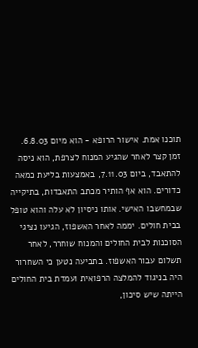תוכנו אמת. אישור הרופא - הוא מיום 6.8.03. זמן קצר לאחר שהגיע המנוח לצרפת, הוא ניסה להתאבד, ביום 7.11.03, באמצעות בליעת כמאה כדורים. הוא אף הותיר מכתב התאבדות, בתיקייה שבמחשבו האישי. אותו ניסיון לא עלה והוא טופל בבית חולים. יממה לאחר האשפוז, הגיעו נציגי הסוכנות לבית החולים והמנוח שוחרר, לאחר תשלום עבור האשפוז. בתביעה נטען כי השחרור היה בניגוד להמלצה הרפואית ועמדת בית החולים הייתה שיש סיכון,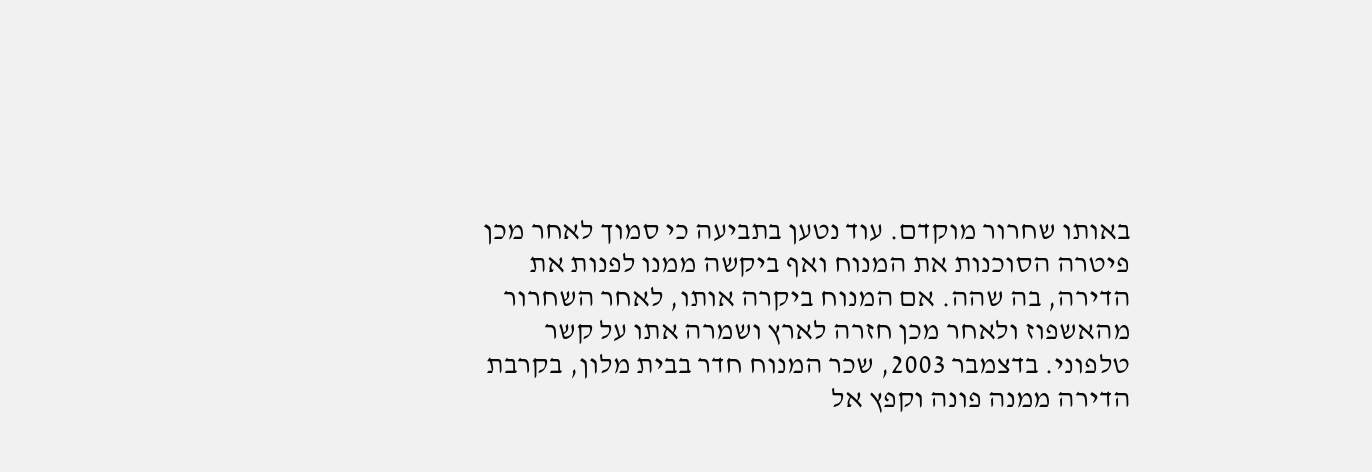באותו שחרור מוקדם. עוד נטען בתביעה כי סמוך לאחר מכן פיטרה הסוכנות את המנוח ואף ביקשה ממנו לפנות את הדירה, בה שהה. אם המנוח ביקרה אותו, לאחר השחרור מהאשפוז ולאחר מכן חזרה לארץ ושמרה אתו על קשר טלפוני. בדצמבר 2003, שכר המנוח חדר בבית מלון, בקרבת הדירה ממנה פונה וקפץ אל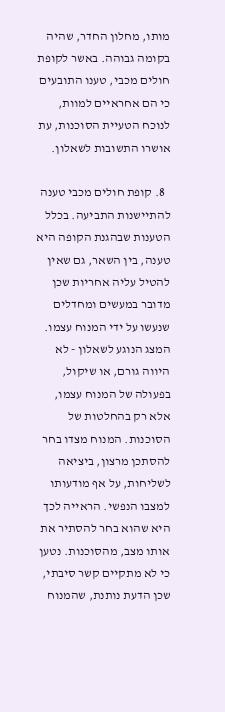מותו, מחלון החדר, שהיה בקומה גבוהה. באשר לקופת חולים מכבי, טענו התובעים כי הם אחראיים למוות, לנוכח הטעיית הסוכנות, עת אושרו התשובות לשאלון.

  8. קופת חולים מכבי טענה להתיישנות התביעה. בכלל הטענות שבהגנת הקופה היא טענה, בין השאר, גם שאין להטיל עליה אחריות שכן מדובר במעשים ומחדלים שנעשו על ידי המנוח עצמו. המצג הנוגע לשאלון - לא היווה גורם, או שיקול, בפעולה של המנוח עצמו, אלא רק בהחלטות של הסוכנות. המנוח מצדו בחר להסתכן מרצון, ביציאה לשליחות, על אף מודעותו למצבו הנפשי. הראייה לכך היא שהוא בחר להסתיר את אותו מצב, מהסוכנות. נטען כי לא מתקיים קשר סיבתי, שכן הדעת נותנת, שהמנוח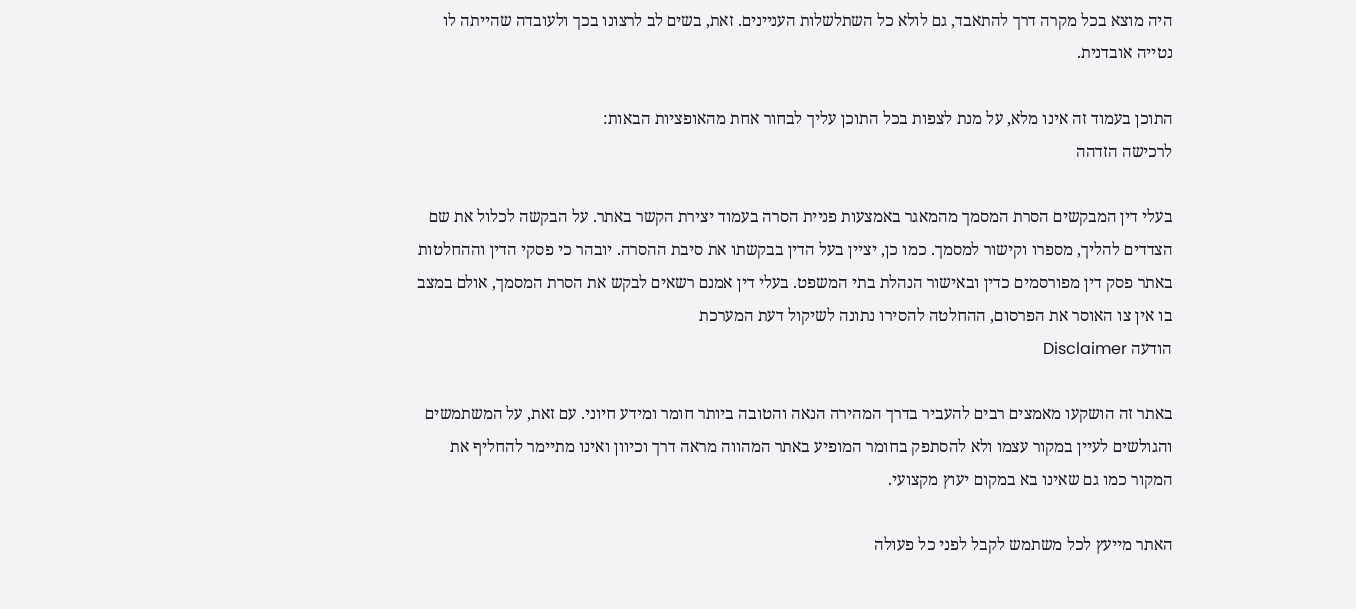היה מוצא בכל מקרה דרך להתאבד, גם לולא כל השתלשלות העניינים. זאת, בשים לב לרצונו בכך ולעובדה שהייתה לו נטייה אובדנית.

התוכן בעמוד זה אינו מלא, על מנת לצפות בכל התוכן עליך לבחור אחת מהאופציות הבאות:
לרכישה הזדהה

בעלי דין המבקשים הסרת המסמך מהמאגר באמצעות פניית הסרה בעמוד יצירת הקשר באתר. על הבקשה לכלול את שם הצדדים להליך, מספרו וקישור למסמך. כמו כן, יציין בעל הדין בבקשתו את סיבת ההסרה. יובהר כי פסקי הדין וההחלטות באתר פסק דין מפורסמים כדין ובאישור הנהלת בתי המשפט. בעלי דין אמנם רשאים לבקש את הסרת המסמך, אולם במצב בו אין צו האוסר את הפרסום, ההחלטה להסירו נתונה לשיקול דעת המערכת
הודעה Disclaimer

באתר זה הושקעו מאמצים רבים להעביר בדרך המהירה הנאה והטובה ביותר חומר ומידע חיוני. עם זאת, על המשתמשים והגולשים לעיין במקור עצמו ולא להסתפק בחומר המופיע באתר המהווה מראה דרך וכיוון ואינו מתיימר להחליף את המקור כמו גם שאינו בא במקום יעוץ מקצועי.

האתר מייעץ לכל משתמש לקבל לפני כל פעולה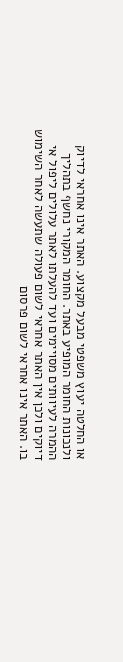או החלטה יעוץ משפטי מבעל מקצוע. האתר אינו אחראי לדיוק ולנכונות החומר המופיע באתר. החומר המקורי נחשף בתהליך ההמרה לעיוותים מסויימים ועד להעלתו לאתר עלולים ליפול אי דיוקים ולכן אין האתר אחראי לשום פעולה שתעשה לאחר השימוש בו. האתר אינו אחראי לשום פרסום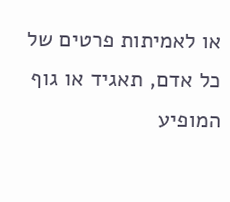או לאמיתות פרטים של כל אדם, תאגיד או גוף המופיע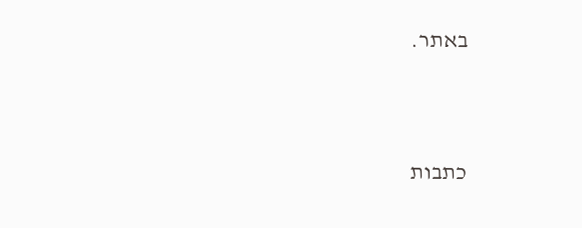באתר.




כתבות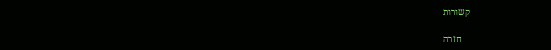קשורות

    חזרה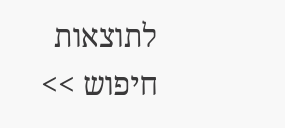לתוצאות חיפוש >>